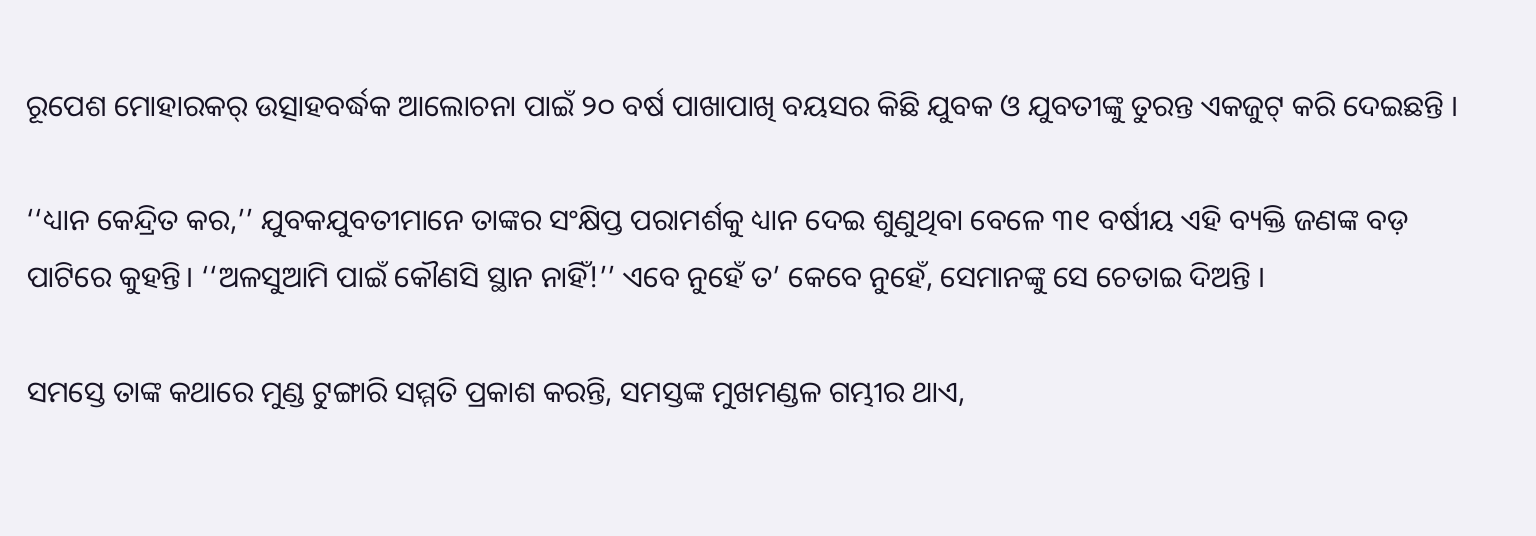ରୂପେଶ ମୋହାରକର୍ ଉତ୍ସାହବର୍ଦ୍ଧକ ଆଲୋଚନା ପାଇଁ ୨୦ ବର୍ଷ ପାଖାପାଖି ବୟସର କିଛି ଯୁବକ ଓ ଯୁବତୀଙ୍କୁ ତୁରନ୍ତ ଏକଜୁଟ୍‌ କରି ଦେଇଛନ୍ତି ।

‘‘ଧ୍ୟାନ କେନ୍ଦ୍ରିତ କର,’’ ଯୁବକଯୁବତୀମାନେ ତାଙ୍କର ସଂକ୍ଷିପ୍ତ ପରାମର୍ଶକୁ ଧ୍ୟାନ ଦେଇ ଶୁଣୁଥିବା ବେଳେ ୩୧ ବର୍ଷୀୟ ଏହି ବ୍ୟକ୍ତି ଜଣଙ୍କ ବଡ଼ ପାଟିରେ କୁହନ୍ତି। ‘‘ଅଳସୁଆମି ପାଇଁ କୌଣସି ସ୍ଥାନ ନାହିଁ!’’ ଏବେ ନୁହେଁ ତ’ କେବେ ନୁହେଁ, ସେମାନଙ୍କୁ ସେ ଚେତାଇ ଦିଅନ୍ତି ।

ସମସ୍ତେ ତାଙ୍କ କଥାରେ ମୁଣ୍ଡ ଟୁଙ୍ଗାରି ସମ୍ମତି ପ୍ରକାଶ କରନ୍ତି, ସମସ୍ତଙ୍କ ମୁଖମଣ୍ଡଳ ଗମ୍ଭୀର ଥାଏ,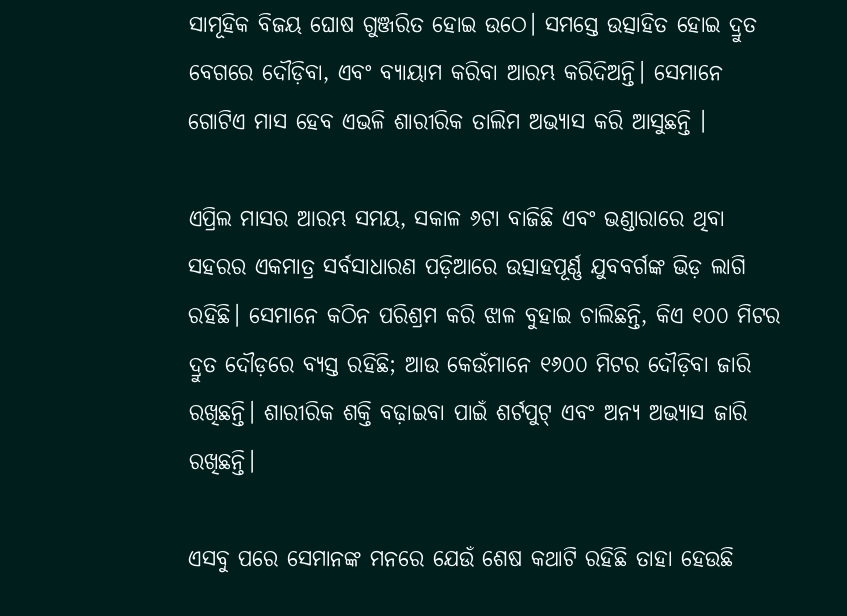ସାମୂହିକ ବିଜୟ ଘୋଷ ଗୁଞ୍ଜରିତ ହୋଇ ଉଠେ। ସମସ୍ତେ ଉତ୍ସାହିତ ହୋଇ ଦ୍ରୁତ ବେଗରେ ଦୌଡ଼ିବା, ଏବଂ ବ୍ୟାୟାମ କରିବା ଆରମ୍ଭ କରିଦିଅନ୍ତି। ସେମାନେ ଗୋଟିଏ ମାସ ହେବ ଏଭଳି ଶାରୀରିକ ତାଲିମ ଅଭ୍ୟାସ କରି ଆସୁଛନ୍ତି ।

ଏପ୍ରିଲ ମାସର ଆରମ୍ଭ ସମୟ, ସକାଳ ୬ଟା ବାଜିଛି ଏବଂ ଭଣ୍ଡାରାରେ ଥିବା ସହରର ଏକମାତ୍ର ସର୍ବସାଧାରଣ ପଡ଼ିଆରେ ଉତ୍ସାହପୂର୍ଣ୍ଣ ଯୁବବର୍ଗଙ୍କ ଭିଡ଼ ଲାଗି ରହିଛି। ସେମାନେ କଠିନ ପରିଶ୍ରମ କରି ଝାଳ ବୁହାଇ ଚାଲିଛନ୍ତି, କିଏ ୧୦୦ ମିଟର ଦ୍ରୁତ ଦୌଡ଼ରେ ବ୍ୟସ୍ତ ରହିଛି; ଆଉ କେଉଁମାନେ ୧୬୦୦ ମିଟର ଦୌଡ଼ିବା ଜାରି ରଖିଛନ୍ତି। ଶାରୀରିକ ଶକ୍ତି ବଢ଼ାଇବା ପାଇଁ ଶର୍ଟପୁଟ୍‌ ଏବଂ ଅନ୍ୟ ଅଭ୍ୟାସ ଜାରି ରଖିଛନ୍ତି।

ଏସବୁ ପରେ ସେମାନଙ୍କ ମନରେ ଯେଉଁ ଶେଷ କଥାଟି ରହିଛି ତାହା ହେଉଛି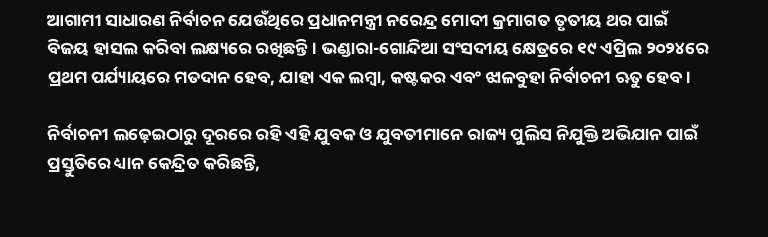ଆଗାମୀ ସାଧାରଣ ନିର୍ବାଚନ ଯେଉଁଥିରେ ପ୍ରଧାନମନ୍ତ୍ରୀ ନରେନ୍ଦ୍ର ମୋଦୀ କ୍ରମାଗତ ତୃତୀୟ ଥର ପାଇଁ ବିଜୟ ହାସଲ କରିବା ଲକ୍ଷ୍ୟରେ ରଖିଛନ୍ତି । ଭଣ୍ଡାରା-ଗୋନ୍ଦିଆ ସଂସଦୀୟ କ୍ଷେତ୍ରରେ ୧୯ ଏପ୍ରିଲ ୨୦୨୪ରେ ପ୍ରଥମ ପର୍ଯ୍ୟାୟରେ ମତଦାନ ହେବ, ଯାହା ଏକ ଲମ୍ବା, କଷ୍ଟକର ଏବଂ ଝାଳବୁହା ନିର୍ବାଚନୀ ଋତୁ ହେବ।

ନିର୍ବାଚନୀ ଲଢ଼େଇଠାରୁ ଦୂରରେ ରହି ଏହି ଯୁବକ ଓ ଯୁବତୀମାନେ ରାଜ୍ୟ ପୁଲିସ ନିଯୁକ୍ତି ଅଭିଯାନ ପାଇଁ ପ୍ରସ୍ତୁତିରେ ଧ୍ୟାନ କେନ୍ଦ୍ରିତ କରିଛନ୍ତି,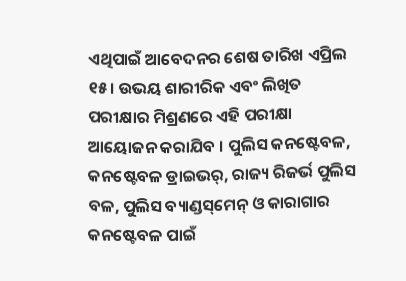ଏଥିପାଇଁ ଆବେଦନର ଶେଷ ତାରିଖ ଏପ୍ରିଲ ୧୫। ଉଭୟ ଶାରୀରିକ ଏବଂ ଲିଖିତ ପରୀକ୍ଷାର ମିଶ୍ରଣରେ ଏହି ପରୀକ୍ଷା ଆୟୋଜନ କରାଯିବ । ପୁଲିସ କନଷ୍ଟେବଳ, କନଷ୍ଟେବଳ ଡ୍ରାଇଭର୍‌, ରାଜ୍ୟ ରିଜର୍ଭ ପୁଲିସ ବଳ, ପୁଲିସ ବ୍ୟାଣ୍ଡସ୍‌ମେନ୍‌ ଓ କାରାଗାର କନଷ୍ଟେବଳ ପାଇଁ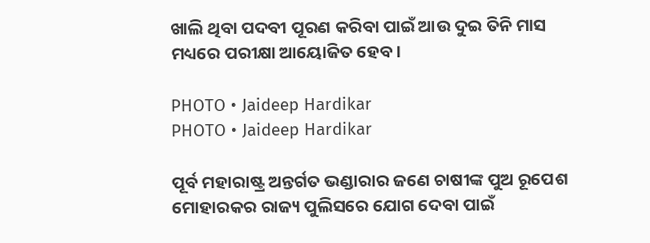ଖାଲି ଥିବା ପଦବୀ ପୂରଣ କରିବା ପାଇଁ ଆଉ ଦୁଇ ତିନି ମାସ ମଧ୍ୟରେ ପରୀକ୍ଷା ଆୟୋଜିତ ହେବ।

PHOTO • Jaideep Hardikar
PHOTO • Jaideep Hardikar

ପୂର୍ବ ମହାରାଷ୍ଟ୍ର ଅନ୍ତର୍ଗତ ଭଣ୍ଡାରାର ଜଣେ ଚାଷୀଙ୍କ ପୁଅ ରୂପେଶ ମୋହାରକର ରାଜ୍ୟ ପୁଲିସରେ ଯୋଗ ଦେବା ପାଇଁ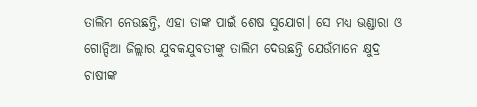ତାଲିମ ନେଉଛନ୍ତି, ଏହା ତାଙ୍କ ପାଇଁ ଶେଷ ସୁଯୋଗ। ସେ ମଧ୍ୟ ଭଣ୍ଡାରା ଓ ଗୋନ୍ଦିଆ ଜିଲ୍ଲାର ଯୁବକଯୁବତୀଙ୍କୁ ତାଲିମ ଦେଉଛନ୍ତି ଯେଉଁମାନେ କ୍ଷୁଦ୍ର ଚାଷୀଙ୍କ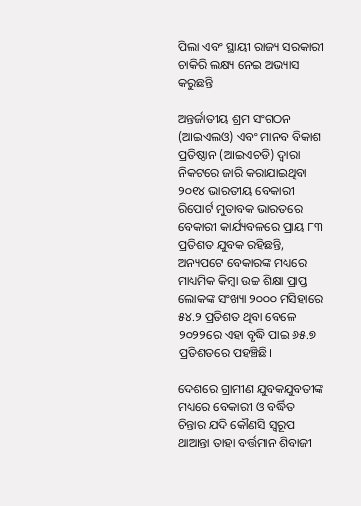ପିଲା ଏବଂ ସ୍ଥାୟୀ ରାଜ୍ୟ ସରକାରୀ ଚାକିରି ଲକ୍ଷ୍ୟ ନେଇ ଅଭ୍ୟାସ କରୁଛନ୍ତି

ଅନ୍ତର୍ଜାତୀୟ ଶ୍ରମ ସଂଗଠନ (ଆଇଏଲଓ) ଏବଂ ମାନବ ବିକାଶ ପ୍ରତିଷ୍ଠାନ (ଆଇଏଚଡି) ଦ୍ୱାରା ନିକଟରେ ଜାରି କରାଯାଇଥିବା ୨୦୧୪ ଭାରତୀୟ ବେକାରୀ ରିପୋର୍ଟ ମୁତାବକ ଭାରତରେ ବେକାରୀ କାର୍ଯ୍ୟବଳରେ ପ୍ରାୟ ୮୩ ପ୍ରତିଶତ ଯୁବକ ରହିଛନ୍ତି, ଅନ୍ୟପଟେ ବେକାରଙ୍କ ମଧ୍ୟରେ ମାଧ୍ୟମିକ କିମ୍ବା ଉଚ୍ଚ ଶିକ୍ଷା ପ୍ରାପ୍ତ ଲୋକଙ୍କ ସଂଖ୍ୟା ୨୦୦୦ ମସିହାରେ ୫୪.୨ ପ୍ରତିଶତ ଥିବା ବେଳେ ୨୦୨୨ରେ ଏହା ବୃଦ୍ଧି ପାଇ ୬୫.୭ ପ୍ରତିଶତରେ ପହଞ୍ଚିଛି।

ଦେଶରେ ଗ୍ରାମୀଣ ଯୁବକଯୁବତୀଙ୍କ ମଧ୍ୟରେ ବେକାରୀ ଓ ବର୍ଦ୍ଧିତ ଚିନ୍ତାର ଯଦି କୌଣସି ସ୍ୱରୂପ ଥାଆନ୍ତା ତାହା ବର୍ତ୍ତମାନ ଶିବାଜୀ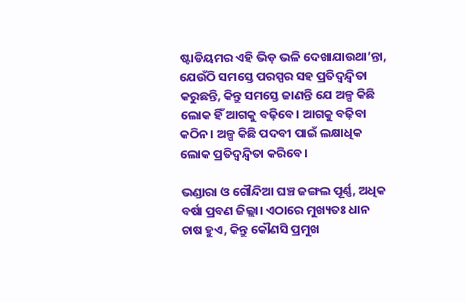ଷ୍ଟାଡିୟମର ଏହି ଭିଡ଼ ଭଳି ଦେଖାଯାଉଥା’ନ୍ତା, ଯେଉଁଠି ସମସ୍ତେ ପରସ୍ପର ସହ ପ୍ରତିଦ୍ୱନ୍ଦ୍ୱିତା କରୁଛନ୍ତି, କିନ୍ତୁ ସମସ୍ତେ ଜାଣନ୍ତି ଯେ ଅଳ୍ପ କିଛି ଲୋକ ହିଁ ଆଗକୁ ବଢ଼ିବେ। ଆଗକୁ ବଢ଼ିବା କଠିନ। ଅଳ୍ପ କିଛି ପଦବୀ ପାଇଁ ଲକ୍ଷାଧିକ ଲୋକ ପ୍ରତିଦ୍ୱନ୍ଦ୍ୱିତା କରିବେ।

ଭଣ୍ଡାରା ଓ ଗୌନ୍ଦିଆ ଘଞ୍ଚ ଜଙ୍ଗଲ ପୂର୍ଣ୍ଣ, ଅଧିକ ବର୍ଷା ପ୍ରବଣ ଜିଲ୍ଲା। ଏଠାରେ ମୁଖ୍ୟତଃ ଧାନ ଚାଷ ହୁଏ, କିନ୍ତୁ କୌଣସି ପ୍ରମୁଖ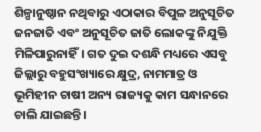ଶିଳ୍ପାନୁଷ୍ଠାନ ନଥିବାରୁ ଏଠାକାର ବିପୁଳ ଅନୁସୂଚିତ ଜନଜାତି ଏବଂ ଅନୁସୂଚିତ ଜାତି ଲୋକଙ୍କୁ ନିଯୁକ୍ତି ମିଳିପାରୁନାହିଁ। ଗତ ଦୁଇ ଦଶନ୍ଧି ମଧ୍ୟରେ ଏସବୁ ଜିଲ୍ଲାରୁ ବହୁସଂଖ୍ୟାରେ କ୍ଷୁଦ୍ର, ନାମମାତ୍ର ଓ ଭୂମିହୀନ ଚାଷୀ ଅନ୍ୟ ରାଜ୍ୟକୁ କାମ ସନ୍ଧାନରେ ଚାଲି ଯାଇଛନ୍ତି।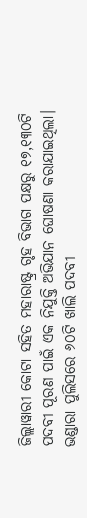ଜିଲ୍ଲାୱାରୀ କୋଟା ସହିତ ମହାରାଷ୍ଟ୍ର ଗୃହ ବିଭାଗ ପକ୍ଷରୁ ୧୭,୧୩୦ଟି ପଦବୀ ପୂରଣ ପାଇଁ ଏକ ନିଯୁକ୍ତି ଅଭିଯାନ ଘୋଷଣା କରାଯାଇଥିଲା। ଭଣ୍ଡାରା ପୁଲିସରେ ୬୦ଟି ଖାଲି ପଦବୀ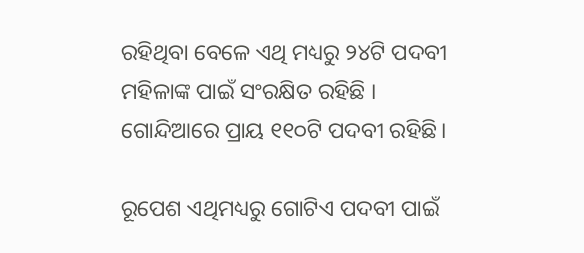ରହିଥିବା ବେଳେ ଏଥି ମଧ୍ୟରୁ ୨୪ଟି ପଦବୀ ମହିଳାଙ୍କ ପାଇଁ ସଂରକ୍ଷିତ ରହିଛି । ଗୋନ୍ଦିଆରେ ପ୍ରାୟ ୧୧୦ଟି ପଦବୀ ରହିଛି।

ରୂପେଶ ଏଥିମଧ୍ୟରୁ ଗୋଟିଏ ପଦବୀ ପାଇଁ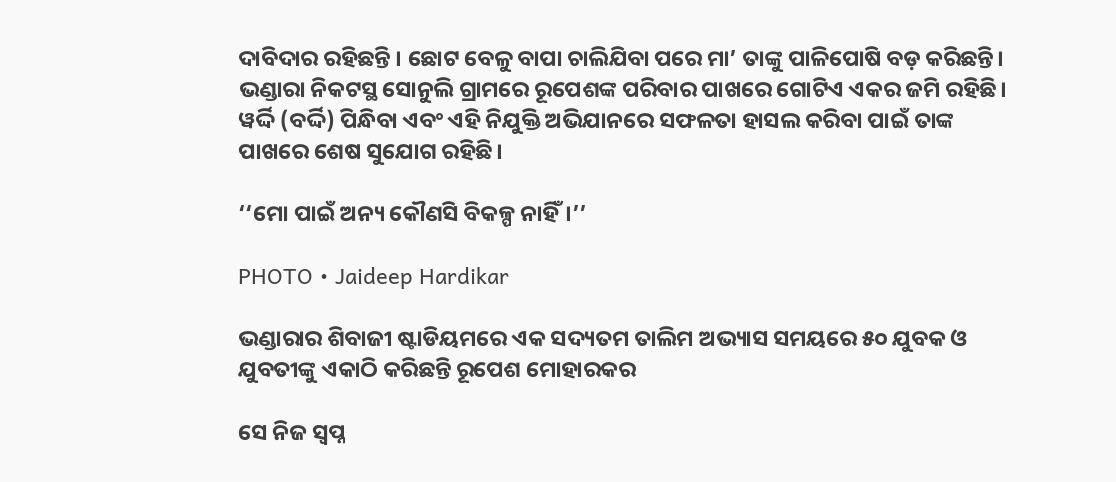ଦାବିଦାର ରହିଛନ୍ତି । ଛୋଟ ବେଳୁ ବାପା ଚାଲିଯିବା ପରେ ମା’ ତାଙ୍କୁ ପାଳିପୋଷି ବଡ଼ କରିଛନ୍ତି। ଭଣ୍ଡାରା ନିକଟସ୍ଥ ସୋନୁଲି ଗ୍ରାମରେ ରୂପେଶଙ୍କ ପରିବାର ପାଖରେ ଗୋଟିଏ ଏକର ଜମି ରହିଛି। ୱର୍ଦ୍ଦି (ବର୍ଦ୍ଦି) ପିନ୍ଧିବା ଏବଂ ଏହି ନିଯୁକ୍ତି ଅଭିଯାନରେ ସଫଳତା ହାସଲ କରିବା ପାଇଁ ତାଙ୍କ ପାଖରେ ଶେଷ ସୁଯୋଗ ରହିଛି।

‘‘ମୋ ପାଇଁ ଅନ୍ୟ କୌଣସି ବିକଳ୍ପ ନାହିଁ।’’

PHOTO • Jaideep Hardikar

ଭଣ୍ଡାରାର ଶିବାଜୀ ଷ୍ଟାଡିୟମରେ ଏକ ସଦ୍ୟତମ ତାଲିମ ଅଭ୍ୟାସ ସମୟରେ ୫୦ ଯୁବକ ଓ ଯୁବତୀଙ୍କୁ ଏକାଠି କରିଛନ୍ତି ରୂପେଶ ମୋହାରକର

ସେ ନିଜ ସ୍ୱପ୍ନ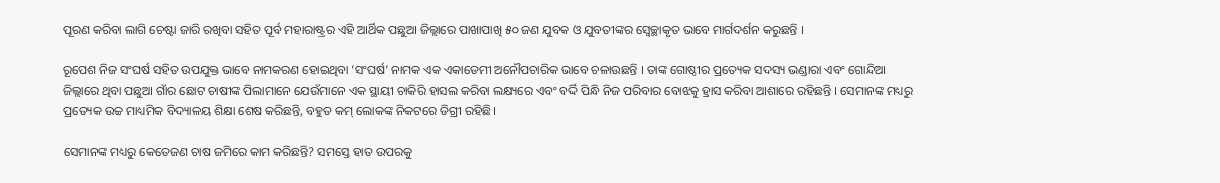ପୂରଣ କରିବା ଲାଗି ଚେଷ୍ଟା ଜାରି ରଖିବା ସହିତ ପୂର୍ବ ମହାରାଷ୍ଟ୍ରର ଏହି ଆର୍ଥିକ ପଛୁଆ ଜିଲ୍ଲାରେ ପାଖାପାଖି ୫୦ ଜଣ ଯୁବକ ଓ ଯୁବତୀଙ୍କର ସ୍ୱେଚ୍ଛାକୃତ ଭାବେ ମାର୍ଗଦର୍ଶନ କରୁଛନ୍ତି ।

ରୂପେଶ ନିଜ ସଂଘର୍ଷ ସହିତ ଉପଯୁକ୍ତ ଭାବେ ନାମକରଣ ହୋଇଥିବା ‘ସଂଘର୍ଷ’ ନାମକ ଏକ ଏକାଡେମୀ ଅନୌପଚାରିକ ଭାବେ ଚଳାଉଛନ୍ତି । ତାଙ୍କ ଗୋଷ୍ଠୀର ପ୍ରତ୍ୟେକ ସଦସ୍ୟ ଭଣ୍ଡାରା ଏବଂ ଗୋନ୍ଦିଆ ଜିଲ୍ଲାରେ ଥିବା ପଛୁଆ ଗାଁର ଛୋଟ ଚାଷୀଙ୍କ ପିଲାମାନେ ଯେଉଁମାନେ ଏକ ସ୍ଥାୟୀ ଚାକିରି ହାସଲ କରିବା ଲକ୍ଷ୍ୟରେ ଏବଂ ବର୍ଦ୍ଦି ପିନ୍ଧି ନିଜ ପରିବାର ବୋଝକୁ ହ୍ରାସ କରିବା ଆଶାରେ ରହିଛନ୍ତି । ସେମାନଙ୍କ ମଧ୍ୟରୁ ପ୍ରତ୍ୟେକ ଉଚ୍ଚ ମାଧ୍ୟମିକ ବିଦ୍ୟାଳୟ ଶିକ୍ଷା ଶେଷ କରିଛନ୍ତି, ବହୁତ କମ୍‌ ଲୋକଙ୍କ ନିକଟରେ ଡିଗ୍ରୀ ରହିଛି।

ସେମାନଙ୍କ ମଧ୍ୟରୁ କେତେଜଣ ଚାଷ ଜମିରେ କାମ କରିଛନ୍ତି? ସମସ୍ତେ ହାତ ଉପରକୁ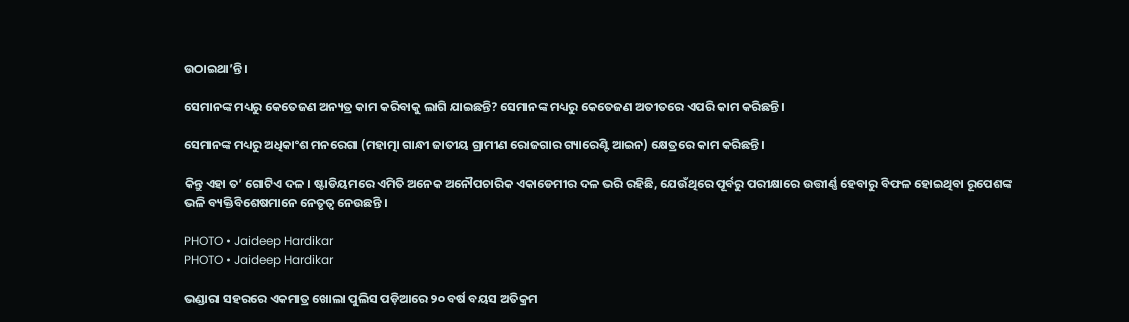ଉଠାଇଥା’ନ୍ତି।

ସେମାନଙ୍କ ମଧ୍ୟରୁ କେତେଜଣ ଅନ୍ୟତ୍ର କାମ କରିବାକୁ ଲାଗି ଯାଇଛନ୍ତି? ସେମାନଙ୍କ ମଧ୍ୟରୁ କେତେଜଣ ଅତୀତରେ ଏପରି କାମ କରିଛନ୍ତି।

ସେମାନଙ୍କ ମଧ୍ୟରୁ ଅଧିକାଂଶ ମନରେଗା (ମହାତ୍ମା ଗାନ୍ଧୀ ଜାତୀୟ ଗ୍ରାମୀଣ ରୋଜଗାର ଗ୍ୟାରେଣ୍ଟି ଆଇନ) କ୍ଷେତ୍ରରେ କାମ କରିଛନ୍ତି।

କିନ୍ତୁ ଏହା ତ’ ଗୋଟିଏ ଦଳ । ଷ୍ଟାଡିୟମରେ ଏମିତି ଅନେକ ଅନୌପଚାରିକ ଏକାଡେମୀର ଦଳ ଭରି ରହିଛି, ଯେଉଁଥିରେ ପୂର୍ବରୁ ପରୀକ୍ଷାରେ ଉତ୍ତୀର୍ଣ୍ଣ ହେବାରୁ ବିଫଳ ହୋଇଥିବା ରୂପେଶଙ୍କ ଭଳି ବ୍ୟକ୍ତିବିଶେଷମାନେ ନେତୃତ୍ୱ ନେଉଛନ୍ତି ।

PHOTO • Jaideep Hardikar
PHOTO • Jaideep Hardikar

ଭଣ୍ଡାରା ସହରରେ ଏକମାତ୍ର ଖୋଲା ପୁଲିସ ପଡ଼ିଆରେ ୨୦ ବର୍ଷ ବୟସ ଅତିକ୍ରମ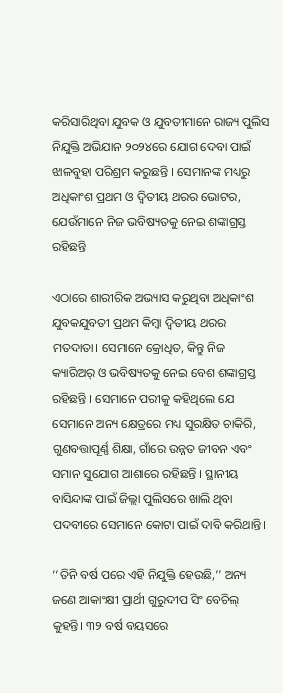କରିସାରିଥିବା ଯୁବକ ଓ ଯୁବତୀମାନେ ରାଜ୍ୟ ପୁଲିସ ନିଯୁକ୍ତି ଅଭିଯାନ ୨୦୨୪ରେ ଯୋଗ ଦେବା ପାଇଁ ଝାଳବୁହା ପରିଶ୍ରମ କରୁଛନ୍ତି । ସେମାନଙ୍କ ମଧ୍ୟରୁ ଅଧିକାଂଶ ପ୍ରଥମ ଓ ଦ୍ୱିତୀୟ ଥରର ଭୋଟର, ଯେଉଁମାନେ ନିଜ ଭବିଷ୍ୟତକୁ ନେଇ ଶଙ୍କାଗ୍ରସ୍ତ ରହିଛନ୍ତି

ଏଠାରେ ଶାରୀରିକ ଅଭ୍ୟାସ କରୁଥିବା ଅଧିକାଂଶ ଯୁବକଯୁବତୀ ପ୍ରଥମ କିମ୍ବା ଦ୍ୱିତୀୟ ଥରର ମତଦାତା। ସେମାନେ କ୍ରୋଧିତ, କିନ୍ତୁ ନିଜ କ୍ୟାରିଅର୍‌ ଓ ଭବିଷ୍ୟତକୁ ନେଇ ବେଶ ଶଙ୍କାଗ୍ରସ୍ତ ରହିଛନ୍ତି । ସେମାନେ ପରୀକୁ କହିଥିଲେ ଯେ ସେମାନେ ଅନ୍ୟ କ୍ଷେତ୍ରରେ ମଧ୍ୟ ସୁରକ୍ଷିତ ଚାକିରି, ଗୁଣବତ୍ତାପୂର୍ଣ୍ଣ ଶିକ୍ଷା, ଗାଁରେ ଉନ୍ନତ ଜୀବନ ଏବଂ ସମାନ ସୁଯୋଗ ଆଶାରେ ରହିଛନ୍ତି । ସ୍ଥାନୀୟ ବାସିନ୍ଦାଙ୍କ ପାଇଁ ଜିଲ୍ଲା ପୁଲିସରେ ଖାଲି ଥିବା ପଦବୀରେ ସେମାନେ କୋଟା ପାଇଁ ଦାବି କରିଥାନ୍ତି।

‘‘ତିନି ବର୍ଷ ପରେ ଏହି ନିଯୁକ୍ତି ହେଉଛି,’’ ଅନ୍ୟ ଜଣେ ଆକାଂକ୍ଷୀ ପ୍ରାର୍ଥୀ ଗୁରୁଦୀପ ସିଂ ବେଚିଲ୍‌ କୁହନ୍ତି। ୩୨ ବର୍ଷ ବୟସରେ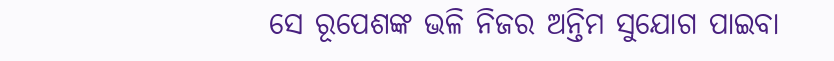ସେ ରୂପେଶଙ୍କ ଭଳି ନିଜର ଅନ୍ତିମ ସୁଯୋଗ ପାଇବା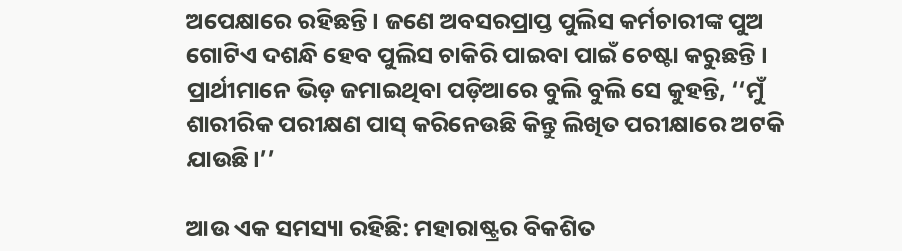ଅପେକ୍ଷାରେ ରହିଛନ୍ତି । ଜଣେ ଅବସରପ୍ରାପ୍ତ ପୁଲିସ କର୍ମଚାରୀଙ୍କ ପୁଅ ଗୋଟିଏ ଦଶନ୍ଧି ହେବ ପୁଲିସ ଚାକିରି ପାଇବା ପାଇଁ ଚେଷ୍ଟା କରୁଛନ୍ତି । ପ୍ରାର୍ଥୀମାନେ ଭିଡ଼ ଜମାଇଥିବା ପଡ଼ିଆରେ ବୁଲି ବୁଲି ସେ କୁହନ୍ତି, ‘‘ମୁଁ ଶାରୀରିକ ପରୀକ୍ଷଣ ପାସ୍‌ କରିନେଉଛି କିନ୍ତୁ ଲିଖିତ ପରୀକ୍ଷାରେ ଅଟକି ଯାଉଛି।’’

ଆଉ ଏକ ସମସ୍ୟା ରହିଛି: ମହାରାଷ୍ଟ୍ରର ବିକଶିତ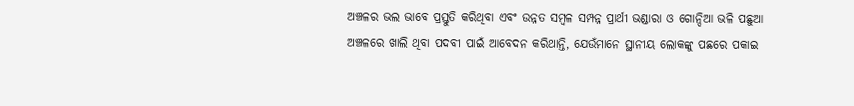ଅଞ୍ଚଳର ଭଲ ଭାବେ ପ୍ରସ୍ତୁତି କରିଥିବା ଏବଂ ଉନ୍ନତ ସମ୍ବଳ ସମ୍ପନ୍ନ ପ୍ରାର୍ଥୀ ଭଣ୍ଡାରା ଓ ଗୋନ୍ଦିଆ ଭଳି ପଛୁଆ ଅଞ୍ଚଳରେ ଖାଲି ଥିବା ପଦବୀ ପାଇଁ ଆବେଦନ କରିଥାନ୍ତି, ଯେଉଁମାନେ ସ୍ଥାନୀୟ ଲୋକଙ୍କୁ ପଛରେ ପକାଇ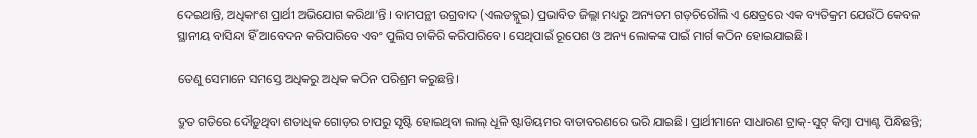ଦେଇଥାନ୍ତି, ଅଧିକାଂଶ ପ୍ରାର୍ଥୀ ଅଭିଯୋଗ କରିଥା’ନ୍ତି । ବାମପନ୍ଥୀ ଉଗ୍ରବାଦ (ଏଲଡବ୍ଲୁଇ) ପ୍ରଭାବିତ ଜିଲ୍ଲା ମଧ୍ୟରୁ ଅନ୍ୟତମ ଗଡ଼ଚିରୌଲି ଏ କ୍ଷେତ୍ରରେ ଏକ ବ୍ୟତିକ୍ରମ ଯେଉଁଠି କେବଳ ସ୍ଥାନୀୟ ବାସିନ୍ଦା ହିଁ ଆବେଦନ କରିପାରିବେ ଏବଂ ପୁଲିସ ଚାକିରି କରିପାରିବେ। ସେଥିପାଇଁ ରୂପେଶ ଓ ଅନ୍ୟ ଲୋକଙ୍କ ପାଇଁ ମାର୍ଗ କଠିନ ହୋଇଯାଇଛି।

ତେଣୁ ସେମାନେ ସମସ୍ତେ ଅଧିକରୁ ଅଧିକ କଠିନ ପରିଶ୍ରମ କରୁଛନ୍ତି।

ଦ୍ରୁତ ଗତିରେ ଦୌଡ଼ୁଥିବା ଶତାଧିକ ଗୋଡ଼ର ଚାପରୁ ସୃଷ୍ଟି ହୋଇଥିବା ଲାଲ୍‌ ଧୂଳି ଷ୍ଟାଡିୟମର ବାତାବରଣରେ ଭରି ଯାଇଛି। ପ୍ରାର୍ଥୀମାନେ ସାଧାରଣ ଟ୍ରାକ୍‌-ସୁଟ୍‌ କିମ୍ବା ପ୍ୟାଣ୍ଟ ପିନ୍ଧିଛନ୍ତି;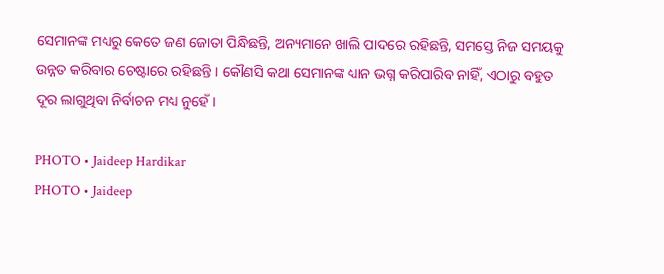ସେମାନଙ୍କ ମଧ୍ୟରୁ କେତେ ଜଣ ଜୋତା ପିନ୍ଧିଛନ୍ତି, ଅନ୍ୟମାନେ ଖାଲି ପାଦରେ ରହିଛନ୍ତି, ସମସ୍ତେ ନିଜ ସମୟକୁ ଉନ୍ନତ କରିବାର ଚେଷ୍ଟାରେ ରହିଛନ୍ତି । କୌଣସି କଥା ସେମାନଙ୍କ ଧ୍ୟାନ ଭଗ୍ନ କରିପାରିବ ନାହିଁ, ଏଠାରୁ ବହୁତ ଦୂର ଲାଗୁଥିବା ନିର୍ବାଚନ ମଧ୍ୟ ନୁହେଁ।

PHOTO • Jaideep Hardikar
PHOTO • Jaideep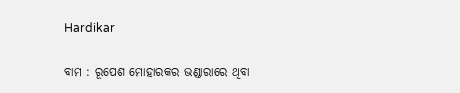Hardikar

ବାମ : ରୂପେଶ ମୋହାରକର ଭଣ୍ଡାରାରେ ଥିବା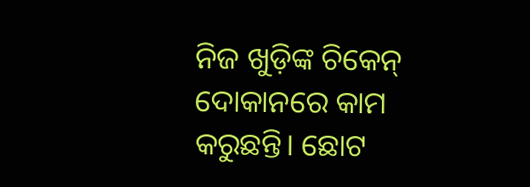ନିଜ ଖୁଡ଼ିଙ୍କ ଚିକେନ୍‌ ଦୋକାନରେ କାମ କରୁଛନ୍ତି। ଛୋଟ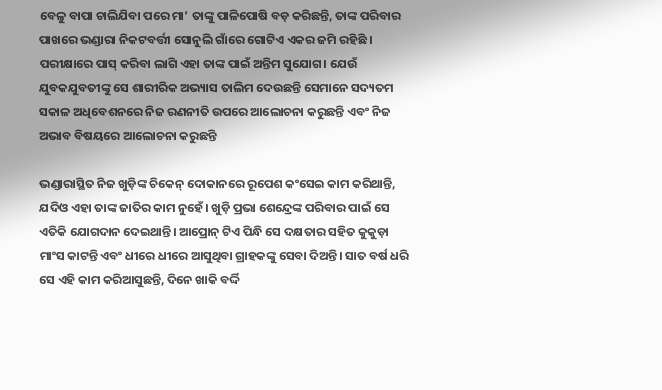ବେଳୁ ବାପା ଚାଲିଯିବା ପରେ ମା’ ତାଙ୍କୁ ପାଳିପୋଷି ବଡ଼ କରିଛନ୍ତି, ତାଙ୍କ ପରିବାର ପାଖରେ ଭଣ୍ଡାରା ନିକଟବର୍ତ୍ତୀ ସୋନୁଲି ଗାଁରେ ଗୋଟିଏ ଏକର ଜମି ରହିଛି । ପରୀକ୍ଷାରେ ପାସ୍‌ କରିବା ଲାଗି ଏହା ତାଙ୍କ ପାଇଁ ଅନ୍ତିମ ସୁଯୋଗ। ଯେଉଁ ଯୁବକଯୁବତୀଙ୍କୁ ସେ ଶାରୀରିକ ଅଭ୍ୟାସ ତାଲିମ ଦେଉଛନ୍ତି ସେମାନେ ସଦ୍ୟତମ ସକାଳ ଅଧିବେଶନରେ ନିଜ ରଣନୀତି ଉପରେ ଆଲୋଚନା କରୁଛନ୍ତି ଏବଂ ନିଜ ଅଭାବ ବିଷୟରେ ଆଲୋଚନା କରୁଛନ୍ତି

ଭଣ୍ଡାରାସ୍ଥିତ ନିଜ ଖୁଡ଼ିଙ୍କ ଚିକେନ୍‌ ଦୋକାନରେ ରୂପେଶ କଂସେଇ କାମ କରିଥାନ୍ତି, ଯଦିଓ ଏହା ତାଙ୍କ ଜାତିର କାମ ନୁହେଁ। ଖୁଡ଼ି ପ୍ରଭା ଶେନ୍ଦ୍ରେଙ୍କ ପରିବାର ପାଇଁ ସେ ଏତିକି ଯୋଗଦାନ ଦେଇଥାନ୍ତି। ଆପ୍ରୋନ୍‌ ଟିଏ ପିନ୍ଧି ସେ ଦକ୍ଷତାର ସହିତ କୁକୁଡ଼ା ମାଂସ କାଟନ୍ତି ଏବଂ ଧୀରେ ଧୀରେ ଆସୁଥିବା ଗ୍ରାହକଙ୍କୁ ସେବା ଦିଅନ୍ତି। ସାତ ବର୍ଷ ଧରି ସେ ଏହି କାମ କରିଆସୁଛନ୍ତି, ଦିନେ ଖାକି ବର୍ଦ୍ଦି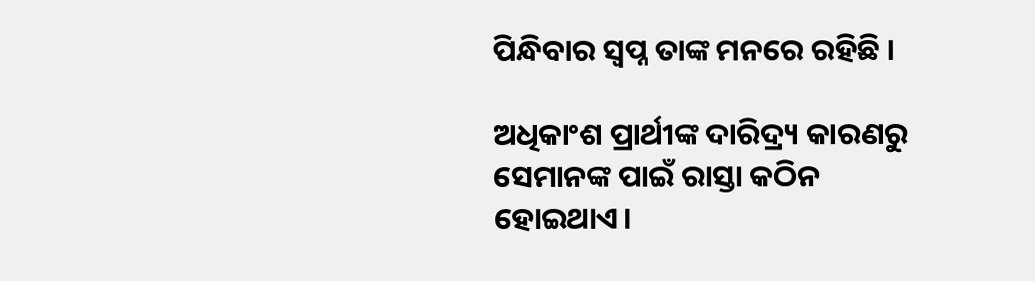ପିନ୍ଧିବାର ସ୍ୱପ୍ନ ତାଙ୍କ ମନରେ ରହିଛି ।

ଅଧିକାଂଶ ପ୍ରାର୍ଥୀଙ୍କ ଦାରିଦ୍ର୍ୟ କାରଣରୁ ସେମାନଙ୍କ ପାଇଁ ରାସ୍ତା କଠିନ ହୋଇଥାଏ।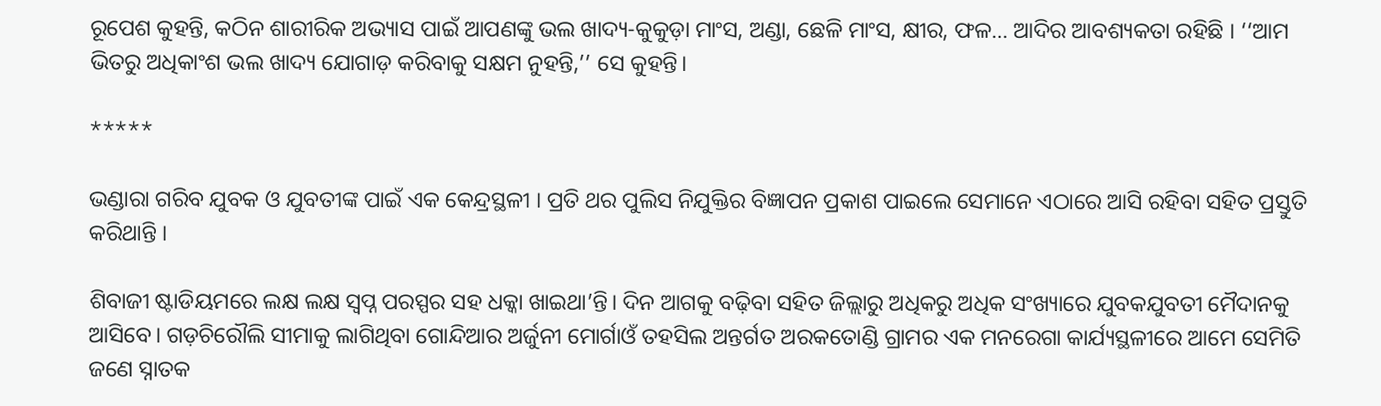ରୂପେଶ କୁହନ୍ତି, କଠିନ ଶାରୀରିକ ଅଭ୍ୟାସ ପାଇଁ ଆପଣଙ୍କୁ ଭଲ ଖାଦ୍ୟ-କୁକୁଡ଼ା ମାଂସ, ଅଣ୍ଡା, ଛେଳି ମାଂସ, କ୍ଷୀର, ଫଳ… ଆଦିର ଆବଶ୍ୟକତା ରହିଛି । ‘‘ଆମ ଭିତରୁ ଅଧିକାଂଶ ଭଲ ଖାଦ୍ୟ ଯୋଗାଡ଼ କରିବାକୁ ସକ୍ଷମ ନୁହନ୍ତି,’’ ସେ କୁହନ୍ତି।

*****

ଭଣ୍ଡାରା ଗରିବ ଯୁବକ ଓ ଯୁବତୀଙ୍କ ପାଇଁ ଏକ କେନ୍ଦ୍ରସ୍ଥଳୀ । ପ୍ରତି ଥର ପୁଲିସ ନିଯୁକ୍ତିର ବିଜ୍ଞାପନ ପ୍ରକାଶ ପାଇଲେ ସେମାନେ ଏଠାରେ ଆସି ରହିବା ସହିତ ପ୍ରସ୍ତୁତି କରିଥାନ୍ତି ।

ଶିବାଜୀ ଷ୍ଟାଡିୟମରେ ଲକ୍ଷ ଲକ୍ଷ ସ୍ୱପ୍ନ ପରସ୍ପର ସହ ଧକ୍କା ଖାଇଥା’ନ୍ତି। ଦିନ ଆଗକୁ ବଢ଼ିବା ସହିତ ଜିଲ୍ଲାରୁ ଅଧିକରୁ ଅଧିକ ସଂଖ୍ୟାରେ ଯୁବକଯୁବତୀ ମୈଦାନକୁ ଆସିବେ। ଗଡ଼ଚିରୌଲି ସୀମାକୁ ଲାଗିଥିବା ଗୋନ୍ଦିଆର ଅର୍ଜୁନୀ ମୋର୍ଗାଓଁ ତହସିଲ ଅନ୍ତର୍ଗତ ଅରକତୋଣ୍ଡି ଗ୍ରାମର ଏକ ମନରେଗା କାର୍ଯ୍ୟସ୍ଥଳୀରେ ଆମେ ସେମିତି ଜଣେ ସ୍ନାତକ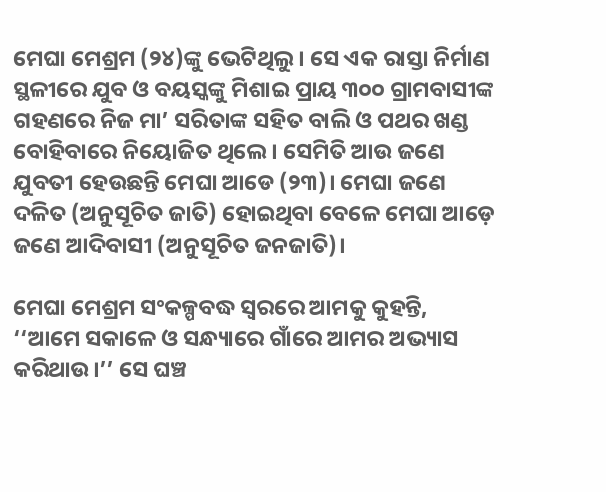ମେଘା ମେଶ୍ରମ (୨୪)ଙ୍କୁ ଭେଟିଥିଲୁ। ସେ ଏକ ରାସ୍ତା ନିର୍ମାଣ ସ୍ଥଳୀରେ ଯୁବ ଓ ବୟସ୍କଙ୍କୁ ମିଶାଇ ପ୍ରାୟ ୩୦୦ ଗ୍ରାମବାସୀଙ୍କ ଗହଣରେ ନିଜ ମା’ ସରିତାଙ୍କ ସହିତ ବାଲି ଓ ପଥର ଖଣ୍ଡ ବୋହିବାରେ ନିୟୋଜିତ ଥିଲେ। ସେମିତି ଆଉ ଜଣେ ଯୁବତୀ ହେଉଛନ୍ତି ମେଘା ଆଡେ (୨୩)। ମେଘା ଜଣେ ଦଳିତ (ଅନୁସୂଚିତ ଜାତି) ହୋଇଥିବା ବେଳେ ମେଘା ଆଡ଼େ ଜଣେ ଆଦିବାସୀ (ଅନୁସୂଚିତ ଜନଜାତି)।

ମେଘା ମେଶ୍ରମ ସଂକଳ୍ପବଦ୍ଧ ସ୍ୱରରେ ଆମକୁ କୁହନ୍ତି, ‘‘ଆମେ ସକାଳେ ଓ ସନ୍ଧ୍ୟାରେ ଗାଁରେ ଆମର ଅଭ୍ୟାସ କରିଥାଉ।’’ ସେ ଘଞ୍ଚ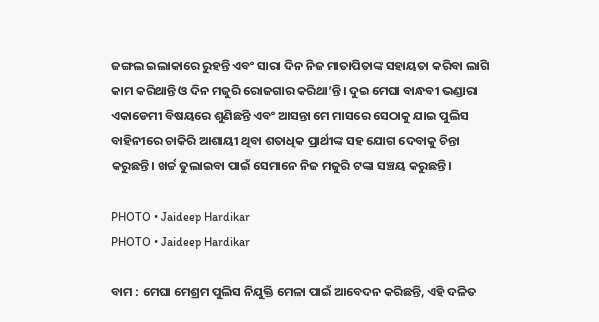ଜଙ୍ଗଲ ଇଲାକାରେ ରୁହନ୍ତି ଏବଂ ସାରା ଦିନ ନିଜ ମାତାପିତାଙ୍କ ସହାୟତା କରିବା ଲାଗି କାମ କରିଥାନ୍ତି ଓ ଦିନ ମଜୁରି ରୋଜଗାର କରିଥା’ନ୍ତି। ଦୁଇ ମେଘା ବାନ୍ଧବୀ ଭଣ୍ଡାରା ଏକାଡେମୀ ବିଷୟରେ ଶୁଣିଛନ୍ତି ଏବଂ ଆସନ୍ତା ମେ ମାସରେ ସେଠାକୁ ଯାଇ ପୁଲିସ ବାହିନୀରେ ଚାକିରି ଆଶାୟୀ ଥିବା ଶତାଧିକ ପ୍ରାର୍ଥୀଙ୍କ ସହ ଯୋଗ ଦେବାକୁ ଚିନ୍ତା କରୁଛନ୍ତି। ଖର୍ଚ୍ଚ ତୁଲାଇବା ପାଇଁ ସେମାନେ ନିଜ ମଜୁରି ଟଙ୍କା ସଞ୍ଚୟ କରୁଛନ୍ତି।

PHOTO • Jaideep Hardikar
PHOTO • Jaideep Hardikar

ବାମ : ମେଘା ମେଶ୍ରମ ପୁଲିସ ନିଯୁକ୍ତି ମେଳା ପାଇଁ ଆବେଦନ କରିଛନ୍ତି, ଏହି ଦଳିତ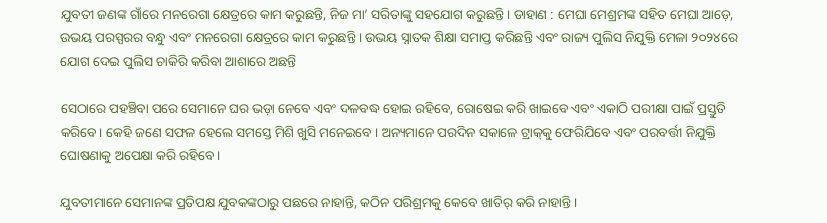ଯୁବତୀ ଜଣଙ୍କ ଗାଁରେ ମନରେଗା କ୍ଷେତ୍ରରେ କାମ କରୁଛନ୍ତି, ନିଜ ମା’ ସରିତାଙ୍କୁ ସହଯୋଗ କରୁଛନ୍ତି । ଡାହାଣ : ମେଘା ମେଶ୍ରମଙ୍କ ସହିତ ମେଘା ଆଡ଼େ, ଉଭୟ ପରସ୍ପରର ବନ୍ଧୁ ଏବଂ ମନରେଗା କ୍ଷେତ୍ରରେ କାମ କରୁଛନ୍ତି । ଉଭୟ ସ୍ନାତକ ଶିକ୍ଷା ସମାପ୍ତ କରିଛନ୍ତି ଏବଂ ରାଜ୍ୟ ପୁଲିସ ନିଯୁକ୍ତି ମେଳା ୨୦୨୪ରେ ଯୋଗ ଦେଇ ପୁଲିସ ଚାକିରି କରିବା ଆଶାରେ ଅଛନ୍ତି

ସେଠାରେ ପହଞ୍ଚିବା ପରେ ସେମାନେ ଘର ଭଡ଼ା ନେବେ ଏବଂ ଦଳବଦ୍ଧ ହୋଇ ରହିବେ, ରୋଷେଇ କରି ଖାଇବେ ଏବଂ ଏକାଠି ପରୀକ୍ଷା ପାଇଁ ପ୍ରସ୍ତୁତି କରିବେ। କେହି ଜଣେ ସଫଳ ହେଲେ ସମସ୍ତେ ମିଶି ଖୁସି ମନେଇବେ । ଅନ୍ୟମାନେ ପରଦିନ ସକାଳେ ଟ୍ରାକ୍‌କୁ ଫେରିଯିବେ ଏବଂ ପରବର୍ତ୍ତୀ ନିଯୁକ୍ତି ଘୋଷଣାକୁ ଅପେକ୍ଷା କରି ରହିବେ।

ଯୁବତୀମାନେ ସେମାନଙ୍କ ପ୍ରତିପକ୍ଷ ଯୁବକଙ୍କଠାରୁ ପଛରେ ନାହାନ୍ତି, କଠିନ ପରିଶ୍ରମକୁ କେବେ ଖାତିର୍‌ କରି ନାହାନ୍ତି।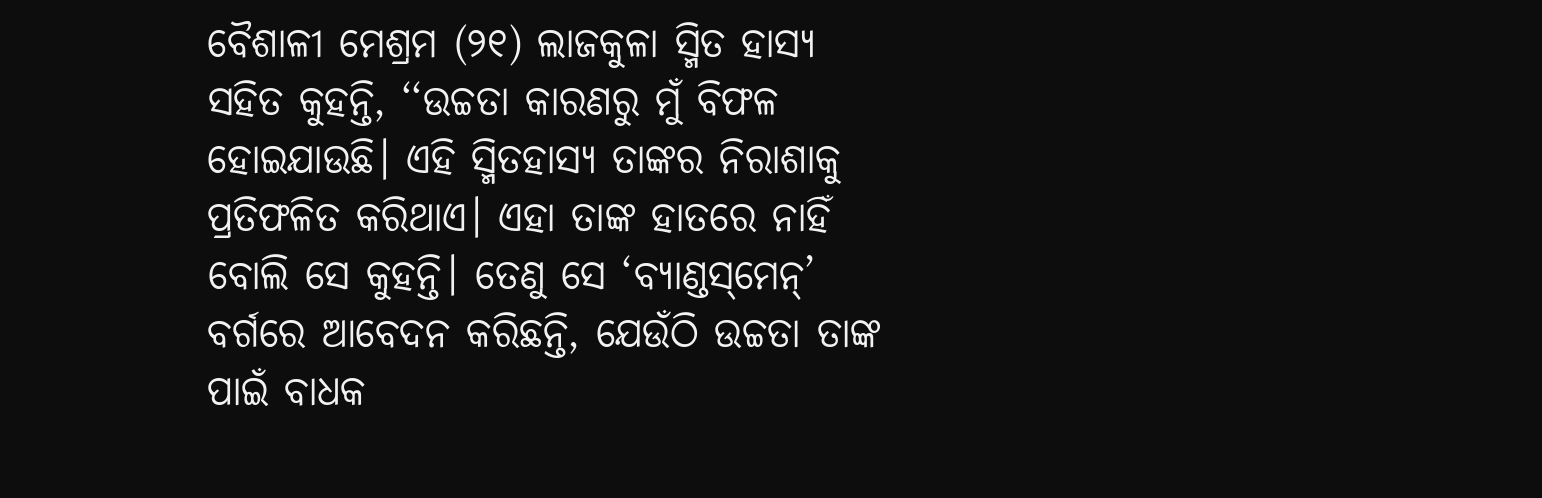ବୈଶାଳୀ ମେଶ୍ରମ (୨୧) ଲାଜକୁଳା ସ୍ମିତ ହାସ୍ୟ ସହିତ କୁହନ୍ତି, ‘‘ଉଚ୍ଚତା କାରଣରୁ ମୁଁ ବିଫଳ ହୋଇଯାଉଛି। ଏହି ସ୍ମିତହାସ୍ୟ ତାଙ୍କର ନିରାଶାକୁ ପ୍ରତିଫଳିତ କରିଥାଏ। ଏହା ତାଙ୍କ ହାତରେ ନାହିଁ ବୋଲି ସେ କୁହନ୍ତି। ତେଣୁ ସେ ‘ବ୍ୟାଣ୍ଡସ୍‌ମେନ୍‌’ ବର୍ଗରେ ଆବେଦନ କରିଛନ୍ତି, ଯେଉଁଠି ଉଚ୍ଚତା ତାଙ୍କ ପାଇଁ ବାଧକ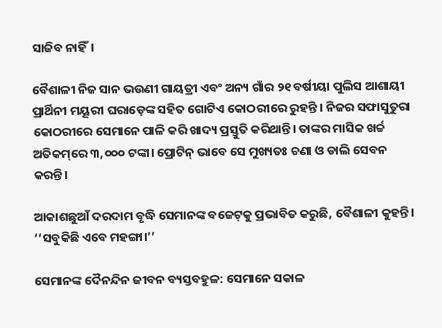ସାଜିବ ନାହିଁ।

ବୈଶାଳୀ ନିଜ ସାନ ଭଉଣୀ ଗାୟତ୍ରୀ ଏବଂ ଅନ୍ୟ ଗାଁର ୨୧ ବର୍ଷୀୟା ପୁଲିସ ଆଶାୟୀ ପ୍ରାର୍ଥିନୀ ମୟୂରୀ ଘରାଡ଼େଙ୍କ ସହିତ ଗୋଟିଏ କୋଠରୀରେ ରୁହନ୍ତି । ନିଜର ସଫାସୁତୁରା କୋଠରୀରେ ସେମାନେ ପାଳି କରି ଖାଦ୍ୟ ପ୍ରସ୍ତୁତି କରିଥାନ୍ତି। ତାଙ୍କର ମାସିକ ଖର୍ଚ୍ଚ ଅତିକମ୍‌ରେ ୩,୦୦୦ ଟଙ୍କା। ପ୍ରୋଟିନ୍‌ ଭାବେ ସେ ମୁଖ୍ୟତଃ ଚଣା ଓ ଡାଲି ସେବନ କରନ୍ତି।

ଆକାଶଛୁଆଁ ଦରଦାମ ବୃଦ୍ଧି ସେମାନଙ୍କ ବଜେଟ୍‌କୁ ପ୍ରଭାବିତ କରୁଛି, ବୈଶାଳୀ କୁହନ୍ତି। ‘‘ସବୁକିଛି ଏବେ ମହଙ୍ଗା।’’

ସେମାନଙ୍କ ଦୈନନ୍ଦିନ ଜୀବନ ବ୍ୟସ୍ତବହୁଳ: ସେମାନେ ସକାଳ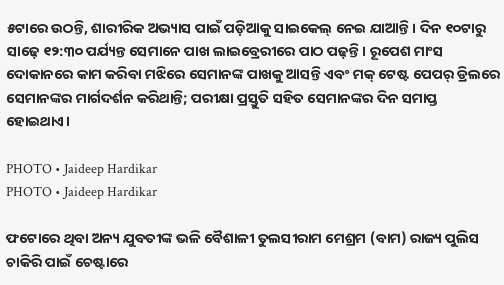୫ଟାରେ ଉଠନ୍ତି, ଶାରୀରିକ ଅଭ୍ୟାସ ପାଇଁ ପଡ଼ିଆକୁ ସାଇକେଲ୍‌ ନେଇ ଯାଆନ୍ତି । ଦିନ ୧୦ଟାରୁ ସାଢ଼େ ୧୨:୩୦ ପର୍ଯ୍ୟନ୍ତ ସେମାନେ ପାଖ ଲାଇବ୍ରେରୀରେ ପାଠ ପଢ଼ନ୍ତି। ରୂପେଶ ମାଂସ ଦୋକାନରେ କାମ କରିବା ମଝିରେ ସେମାନଙ୍କ ପାଖକୁ ଆସନ୍ତି ଏବଂ ମକ୍‌ ଟେଷ୍ଟ ପେପର୍‌ ଡ୍ରିଲରେ ସେମାନଙ୍କର ମାର୍ଗଦର୍ଶନ କରିଥାନ୍ତି; ପରୀକ୍ଷା ପ୍ରସ୍ତୁତି ସହିତ ସେମାନଙ୍କର ଦିନ ସମାପ୍ତ ହୋଇଥାଏ।

PHOTO • Jaideep Hardikar
PHOTO • Jaideep Hardikar

ଫଟୋରେ ଥିବା ଅନ୍ୟ ଯୁବତୀଙ୍କ ଭଳି ବୈଶାଳୀ ତୁଲସୀରାମ ମେଶ୍ରମ (ବାମ) ରାଜ୍ୟ ପୁଲିସ ଚାକିରି ପାଇଁ ଚେଷ୍ଟାରେ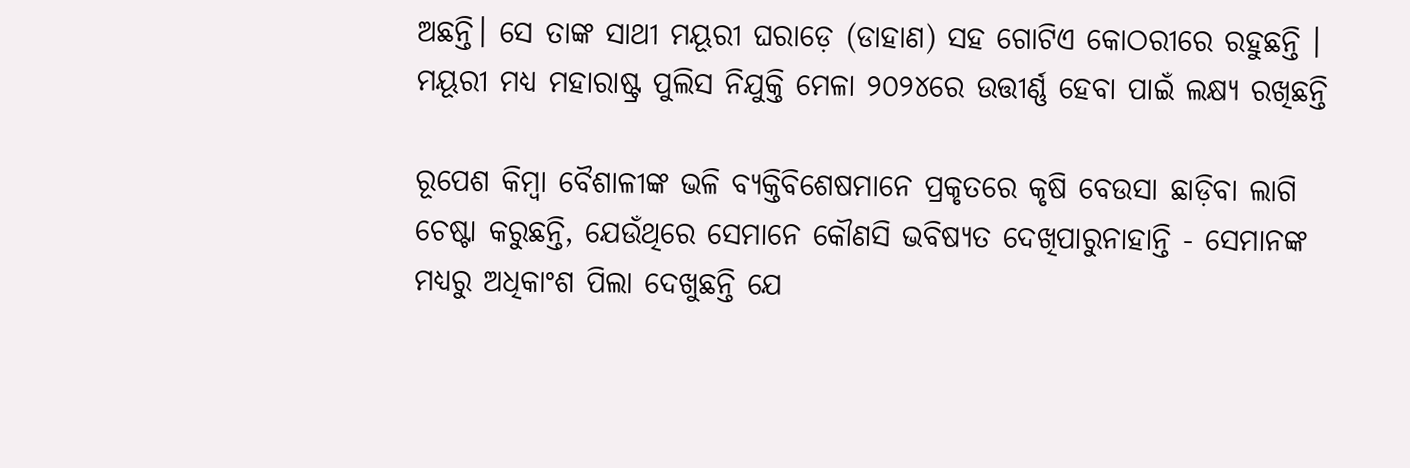ଅଛନ୍ତି। ସେ ତାଙ୍କ ସାଥୀ ମୟୂରୀ ଘରାଡ଼େ (ଡାହାଣ) ସହ ଗୋଟିଏ କୋଠରୀରେ ରହୁଛନ୍ତି । ମୟୂରୀ ମଧ୍ୟ ମହାରାଷ୍ଟ୍ର ପୁଲିସ ନିଯୁକ୍ତି ମେଳା ୨୦୨୪ରେ ଉତ୍ତୀର୍ଣ୍ଣ ହେବା ପାଇଁ ଲକ୍ଷ୍ୟ ରଖିଛନ୍ତି

ରୂପେଶ କିମ୍ବା ବୈଶାଳୀଙ୍କ ଭଳି ବ୍ୟକ୍ତିବିଶେଷମାନେ ପ୍ରକୃତରେ କୃଷି ବେଉସା ଛାଡ଼ିବା ଲାଗି ଚେଷ୍ଟା କରୁଛନ୍ତି, ଯେଉଁଥିରେ ସେମାନେ କୌଣସି ଭବିଷ୍ୟତ ଦେଖିପାରୁନାହାନ୍ତି - ସେମାନଙ୍କ ମଧ୍ୟରୁ ଅଧିକାଂଶ ପିଲା ଦେଖୁଛନ୍ତି ଯେ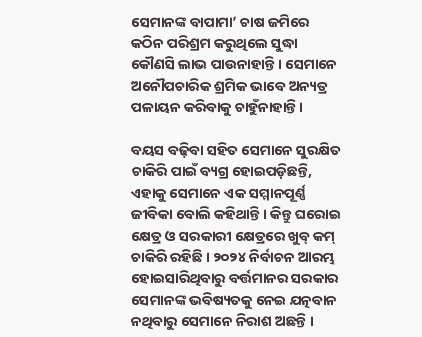ସେମାନଙ୍କ ବାପାମା’ ଚାଷ ଜମିରେ କଠିନ ପରିଶ୍ରମ କରୁଥିଲେ ସୁଦ୍ଧା କୌଣସି ଲାଭ ପାଉନାହାନ୍ତି । ସେମାନେ ଅନୌପଚାରିକ ଶ୍ରମିକ ଭାବେ ଅନ୍ୟତ୍ର ପଳାୟନ କରିବାକୁ ଚାହୁଁନାହାନ୍ତି।

ବୟସ ବଢ଼ିବା ସହିତ ସେମାନେ ସୁରକ୍ଷିତ ଚାକିରି ପାଇଁ ବ୍ୟଗ୍ର ହୋଇପଡ଼ିଛନ୍ତି, ଏହାକୁ ସେମାନେ ଏକ ସମ୍ମାନପୂର୍ଣ୍ଣ ଜୀବିକା ବୋଲି କହିଥାନ୍ତି । କିନ୍ତୁ ଘରୋଇ କ୍ଷେତ୍ର ଓ ସରକାରୀ କ୍ଷେତ୍ରରେ ଖୁବ୍‌ କମ୍‌ ଚାକିରି ରହିଛି । ୨୦୨୪ ନିର୍ବାଚନ ଆରମ୍ଭ ହୋଇସାରିଥିବାରୁ ବର୍ତ୍ତମାନର ସରକାର ସେମାନଙ୍କ ଭବିଷ୍ୟତକୁ ନେଇ ଯତ୍ନବାନ ନଥିବାରୁ ସେମାନେ ନିରାଶ ଅଛନ୍ତି ।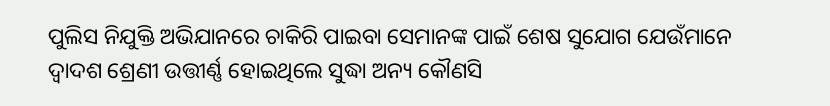ପୁଲିସ ନିଯୁକ୍ତି ଅଭିଯାନରେ ଚାକିରି ପାଇବା ସେମାନଙ୍କ ପାଇଁ ଶେଷ ସୁଯୋଗ ଯେଉଁମାନେ ଦ୍ୱାଦଶ ଶ୍ରେଣୀ ଉତ୍ତୀର୍ଣ୍ଣ ହୋଇଥିଲେ ସୁଦ୍ଧା ଅନ୍ୟ କୌଣସି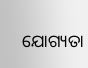ଯୋଗ୍ୟତା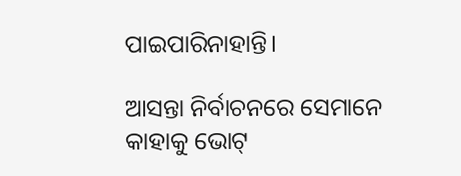ପାଇପାରିନାହାନ୍ତି।

ଆସନ୍ତା ନିର୍ବାଚନରେ ସେମାନେ କାହାକୁ ଭୋଟ୍‌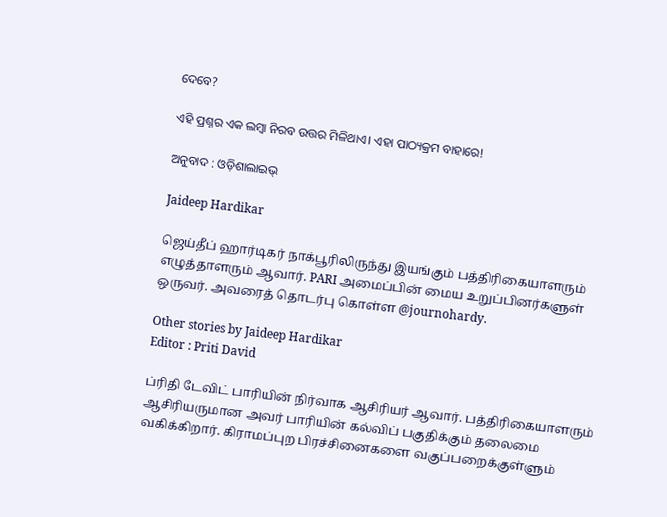ଦେବେ?

ଏହି ପ୍ରଶ୍ନର ଏକ ଲମ୍ବା ନିରବ ଉତ୍ତର ମିଳିଥାଏ। ଏହା ପାଠ୍ୟକ୍ରମ ବାହାରେ!

ଅନୁବାଦ : ଓଡ଼ିଶାଲାଇଭ୍‍

Jaideep Hardikar

ஜெய்தீப் ஹார்டிகர் நாக்பூரிலிருந்து இயங்கும் பத்திரிகையாளரும் எழுத்தாளரும் ஆவார். PARI அமைப்பின் மைய உறுப்பினர்களுள் ஒருவர். அவரைத் தொடர்பு கொள்ள @journohardy.

Other stories by Jaideep Hardikar
Editor : Priti David

ப்ரிதி டேவிட் பாரியின் நிர்வாக ஆசிரியர் ஆவார். பத்திரிகையாளரும் ஆசிரியருமான அவர் பாரியின் கல்விப் பகுதிக்கும் தலைமை வகிக்கிறார். கிராமப்புற பிரச்சினைகளை வகுப்பறைக்குள்ளும்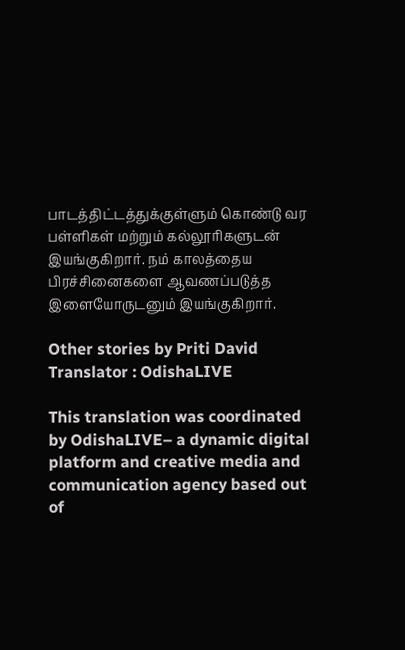பாடத்திட்டத்துக்குள்ளும் கொண்டு வர பள்ளிகள் மற்றும் கல்லூரிகளுடன் இயங்குகிறார். நம் காலத்தைய பிரச்சினைகளை ஆவணப்படுத்த இளையோருடனும் இயங்குகிறார்.

Other stories by Priti David
Translator : OdishaLIVE

This translation was coordinated by OdishaLIVE– a dynamic digital platform and creative media and communication agency based out of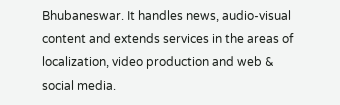Bhubaneswar. It handles news, audio-visual content and extends services in the areas of localization, video production and web & social media.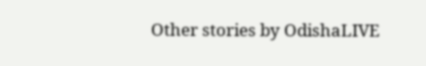Other stories by OdishaLIVE